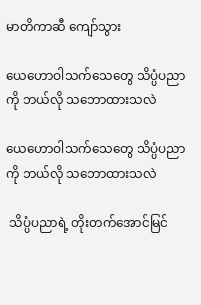မာတိကာဆီ ကျော်သွား

ယေဟောဝါသက်သေတွေ သိပ္ပံပညာကို ဘယ်လို သဘောထားသလဲ

ယေဟောဝါသက်သေတွေ သိပ္ပံပညာကို ဘယ်လို သဘောထားသလဲ

 သိပ္ပံပညာရဲ့ တိုးတက်အောင်မြင်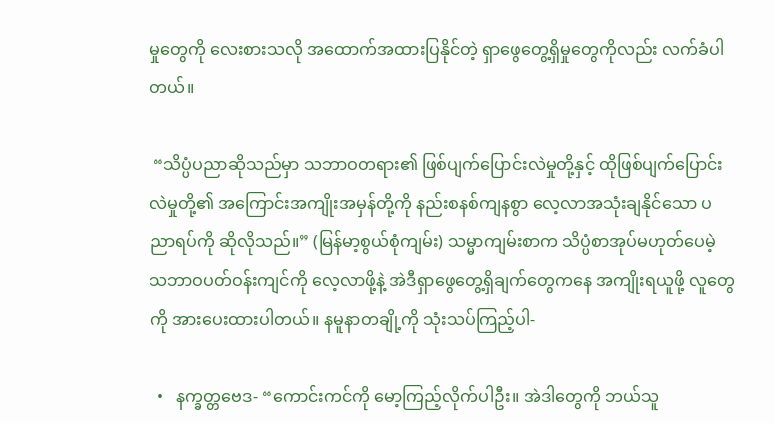မှုတွေကို လေးစားသလို အထောက်အထားပြနိုင်တဲ့ ရှာဖွေတွေ့ရှိမှုတွေကိုလည်း လက်ခံပါတယ်။

 “သိပ္ပံပညာဆိုသည်မှာ သဘာဝတရား၏ ဖြစ်ပျက်ပြောင်းလဲမှုတို့နှင့် ထိုဖြစ်ပျက်ပြောင်းလဲမှုတို့၏ အကြောင်းအကျိုးအမှန်တို့ကို နည်းစနစ်ကျနစွာ လေ့လာအသုံးချနိုင်သော ပညာရပ်ကို ဆိုလိုသည်။” (မြန်မာ့စွယ်စုံကျမ်း) သမ္မာကျမ်းစာက သိပ္ပံစာအုပ်မဟုတ်ပေမဲ့ သဘာဝပတ်ဝန်းကျင်ကို လေ့လာဖို့နဲ့ အဲဒီရှာဖွေတွေ့ရှိချက်တွေကနေ အကျိုးရယူဖို့ လူတွေကို အားပေးထားပါတယ်။ နမူနာတချို့ကို သုံးသပ်ကြည့်ပါ-

  •   နက္ခတ္တဗေဒ- “ကောင်းကင်ကို မော့ကြည့်လိုက်ပါဦး။ အဲဒါတွေကို ဘယ်သူ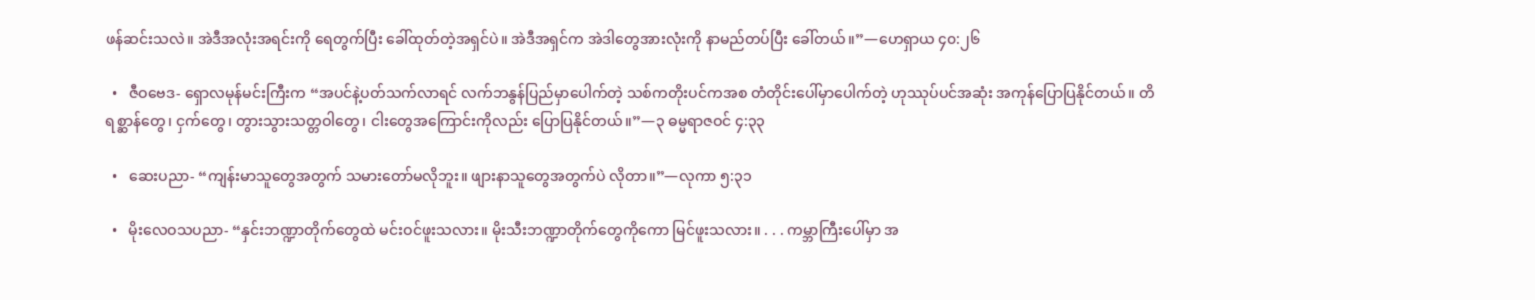ဖန်ဆင်းသလဲ။ အဲဒီအလုံးအရင်းကို ရေတွက်ပြီး ခေါ်ထုတ်တဲ့အရှင်ပဲ။ အဲဒီအရှင်က အဲဒါတွေအားလုံးကို နာမည်တပ်ပြီး ခေါ်တယ်။”—ဟေရှာယ ၄၀:၂၆

  •   ဇီဝဗေဒ- ရှောလမုန်မင်းကြီးက “အပင်နဲ့ပတ်သက်လာရင် လက်ဘနွန်ပြည်မှာပေါက်တဲ့ သစ်ကတိုးပင်ကအစ တံတိုင်းပေါ်မှာပေါက်တဲ့ ဟုဿုပ်ပင်အဆုံး အကုန်ပြောပြနိုင်တယ်။ တိရစ္ဆာန်တွေ၊ ငှက်တွေ၊ တွားသွားသတ္တဝါတွေ၊ ငါးတွေအကြောင်းကိုလည်း ပြောပြနိုင်တယ်။”—၃ ဓမ္မရာဇဝင် ၄:၃၃

  •   ဆေးပညာ- “ကျန်းမာသူတွေအတွက် သမားတော်မလိုဘူး။ ဖျားနာသူတွေအတွက်ပဲ လိုတာ။”—လုကာ ၅:၃၁

  •   မိုးလေဝသပညာ- “နှင်းဘဏ္ဍာတိုက်တွေထဲ မင်းဝင်ဖူးသလား။ မိုးသီးဘဏ္ဍာတိုက်တွေကိုကော မြင်ဖူးသလား။ . . . ကမ္ဘာကြီးပေါ်မှာ အ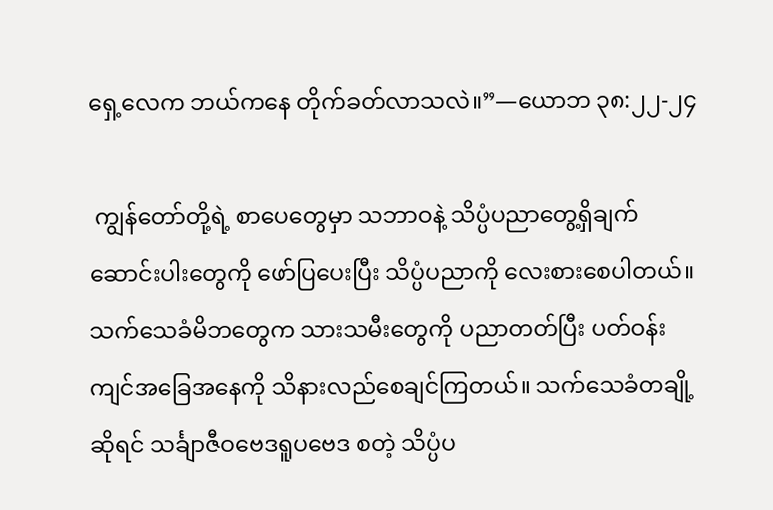ရှေ့လေက ဘယ်ကနေ တိုက်ခတ်လာသလဲ။”—ယောဘ ၃၈:၂၂-၂၄

 ကျွန်တော်တို့ရဲ့ စာပေတွေမှာ သဘာဝနဲ့ သိပ္ပံပညာတွေ့ရှိချက် ဆောင်းပါးတွေကို ဖော်ပြပေးပြီး သိပ္ပံပညာကို လေးစားစေပါတယ်။ သက်သေခံမိဘတွေက သားသမီးတွေကို ပညာတတ်ပြီး ပတ်ဝန်းကျင်အခြေအနေကို သိနားလည်စေချင်ကြတယ်။ သက်သေခံတချို့ဆိုရင် သင်္ချာဇီဝဗေဒရူပဗေဒ စတဲ့ သိပ္ပံပ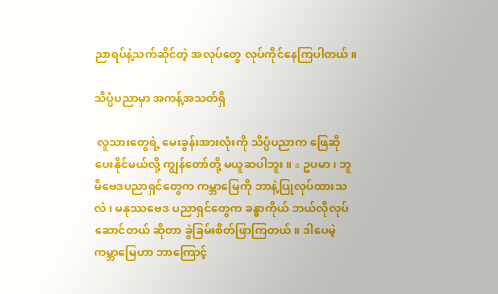ညာရပ်နဲ့သက်ဆိုင်တဲ့ အလုပ်တွေ လုပ်ကိုင်နေကြပါတယ်။

သိပ္ပံပညာမှာ အကန့်အသတ်ရှိ

 လူသားတွေရဲ့ မေးခွန်းအားလုံးကို သိပ္ပံပညာက ဖြေဆိုပေးနိုင်မယ်လို့ ကျွန်တော်တို့ မယူဆပါဘူး။ a ဥပမာ၊ ဘူမိဗေဒပညာရှင်တွေက ကမ္ဘာမြေကို ဘာနဲ့ပြုလုပ်ထားသလဲ၊ မနုဿဗေဒ ပညာရှင်တွေက ခန္ဓာကိုယ် ဘယ်လိုလုပ်ဆောင်တယ် ဆိုတာ ခွဲခြမ်းစိတ်ဖြာကြတယ်။ ဒါပေမဲ့ ကမ္ဘာမြေဟာ ဘာကြောင့်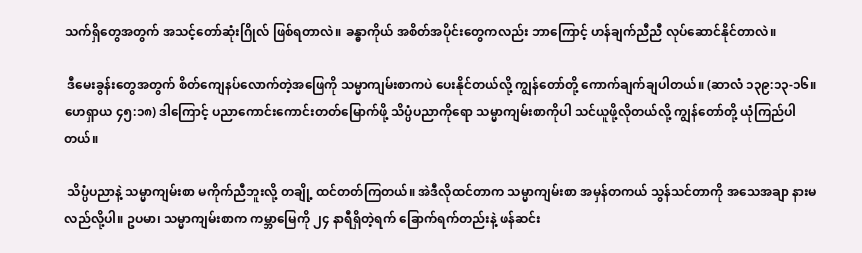သက်ရှိတွေအတွက် အသင့်တော်ဆုံးဂြိုလ် ဖြစ်ရတာလဲ။ ခန္ဓာကိုယ် အစိတ်အပိုင်းတွေကလည်း ဘာကြောင့် ဟန်ချက်ညီညီ လုပ်ဆောင်နိုင်တာလဲ။

 ဒီမေးခွန်းတွေအတွက် စိတ်ကျေနပ်လောက်တဲ့အဖြေကို သမ္မာကျမ်းစာကပဲ ပေးနိုင်တယ်လို့ ကျွန်တော်တို့ ကောက်ချက်ချပါတယ်။ (ဆာလံ ၁၃၉:၁၃-၁၆။ ဟေရှာယ ၄၅:၁၈) ဒါကြောင့် ပညာကောင်းကောင်းတတ်မြောက်ဖို့ သိပ္ပံပညာကိုရော သမ္မာကျမ်းစာကိုပါ သင်ယူဖို့လိုတယ်လို့ ကျွန်တော်တို့ ယုံကြည်ပါတယ်။

 သိပ္ပံပညာနဲ့ သမ္မာကျမ်းစာ မကိုက်ညီဘူးလို့ တချို့ ထင်တတ်ကြတယ်။ အဲဒီလိုထင်တာက သမ္မာကျမ်းစာ အမှန်တကယ် သွန်သင်တာကို အသေအချာ နားမလည်လို့ပါ။ ဥပမာ၊ သမ္မာကျမ်းစာက ကမ္ဘာမြေကို ၂၄ နာရီရှိတဲ့ရက် ခြောက်ရက်တည်းနဲ့ ဖန်ဆင်း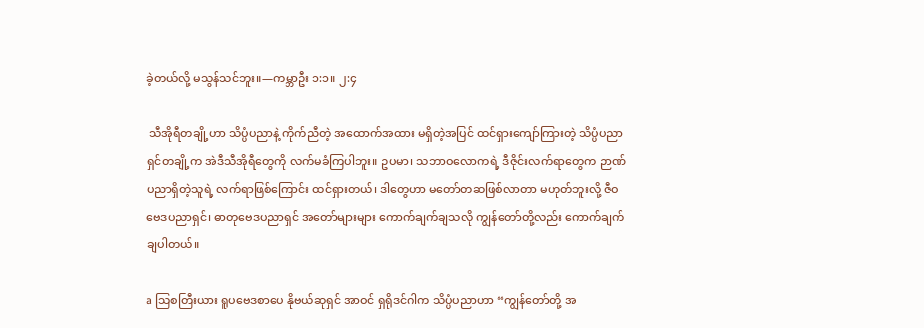ခဲ့တယ်လို့ မသွန်သင်ဘူး။—ကမ္ဘာဦး ၁:၁။ ၂:၄

 သီအိုရီတချို့ဟာ သိပ္ပံပညာနဲ့ ကိုက်ညီတဲ့ အထောက်အထား မရှိတဲ့အပြင် ထင်ရှားကျော်ကြားတဲ့ သိပ္ပံပညာရှင်တချို့က အဲဒီသီအိုရီတွေကို လက်မခံကြပါဘူး။ ဥပမာ၊ သဘာဝလောကရဲ့ ဒီဇိုင်းလက်ရာတွေက ဉာဏ်ပညာရှိတဲ့သူရဲ့ လက်ရာဖြစ်ကြောင်း ထင်ရှားတယ်၊ ဒါတွေဟာ မတော်တဆဖြစ်လာတာ မဟုတ်ဘူးလို့ ဇီဝဗေဒပညာရှင်၊ ဓာတုဗေဒပညာရှင် အတော်များများ ကောက်ချက်ချသလို ကျွန်တော်တို့လည်း ကောက်ချက်ချပါတယ်။

a သြစတြီးယား ရူပဗေဒစာပေ နိုဗယ်ဆုရှင် အာဝင် ရှရိုဒင်ဂါက သိပ္ပံပညာဟာ “ကျွန်တော်တို့ အ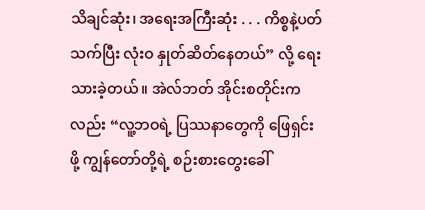သိချင်ဆုံး၊ အရေးအကြီးဆုံး . . . ကိစ္စနဲ့ပတ်သက်ပြီး လုံးဝ နှုတ်ဆိတ်နေတယ်” လို့ ရေးသားခဲ့တယ်။ အဲလ်ဘတ် အိုင်းစတိုင်းကလည်း “လူ့ဘဝရဲ့ ပြဿနာတွေကို ဖြေရှင်းဖို့ ကျွန်တော်တို့ရဲ့ စဉ်းစားတွေးခေါ်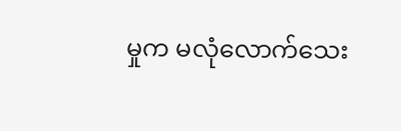မှုက မလုံလောက်သေး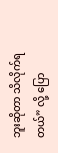ဘူးဆိုတာ သိလိုက်ရတယ်” လို့ ပြော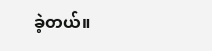ခဲ့တယ်။